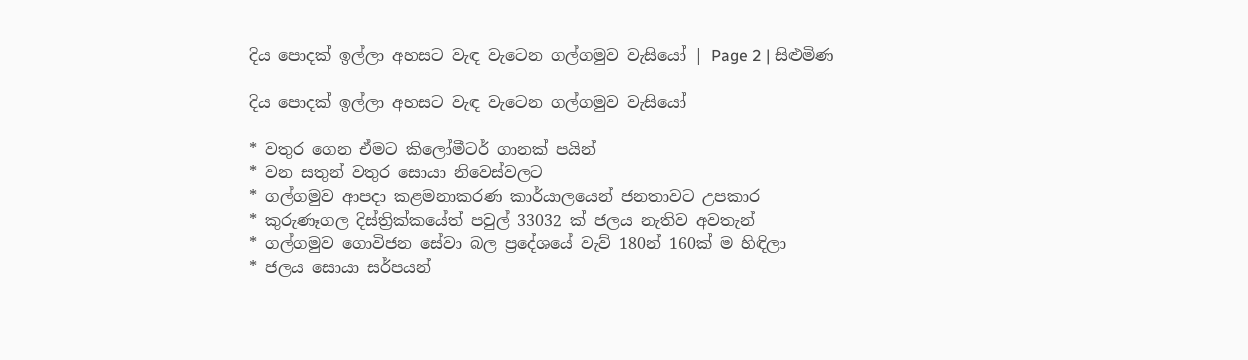දිය පොදක් ඉල්ලා අහසට වැඳ වැටෙන ගල්ගමුව වැසියෝ | Page 2 | සිළුමිණ

දිය පොදක් ඉල්ලා අහසට වැඳ වැටෙන ගල්ගමුව වැසියෝ

* වතුර ගෙන ඒමට කිලෝමීටර් ගානක් පයින්
* වන සතුන් වතුර සොයා නිවෙස්වලට
* ගල්ගමුව ආපදා කළමනාකරණ කාර්යාලයෙන් ජනතාවට උපකාර
* කුරුණෑගල දිස්ත්‍රික්කයේත් පවුල් 33032 ක් ජලය නැතිව අවතැන්
* ගල්ගමුව ගොවිජන සේවා බල ප්‍රදේශයේ වැව් 180න් 160ක් ම හිඳිලා
* ජලය සොයා සර්පයන්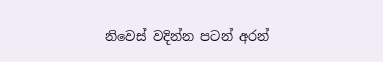නිවෙස් වදින්න පටන් අරන්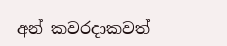අන් කවරදාකවත්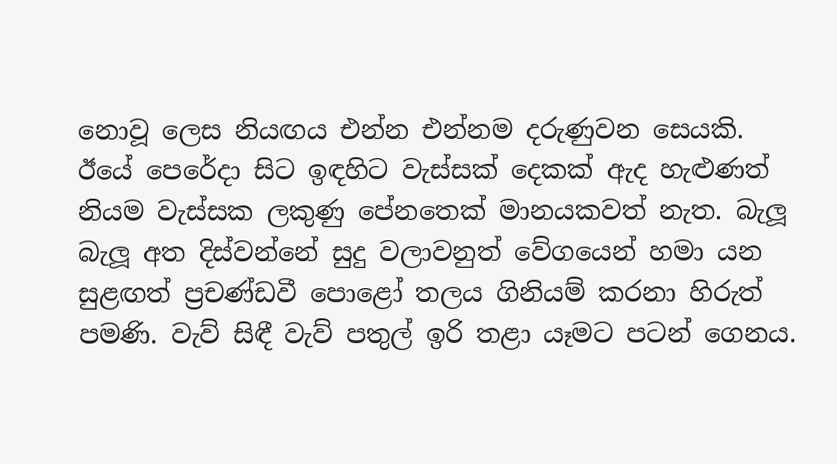නොවූ ලෙස නියඟය එන්න එන්නම දරුණුවන සෙයකි. ඊයේ පෙරේදා සිට ඉඳහිට වැස්සක් දෙකක් ඇද හැළුණත් නියම වැස්සක ලකුණු පේනතෙක් මානයකවත් නැත. බැලූ බැලූ අත දිස්වන්නේ සුදු වලාවනුත් වේගයෙන් හමා යන සුළඟත් ප්‍රචණ්ඩවී පොළෝ තලය ගිනියම් කරනා හිරුත් පමණි. වැව් සිඳී වැව් පතුල් ඉරි තළා යෑමට පටන් ගෙනය.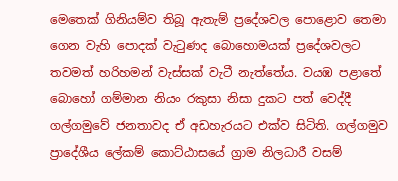මෙතෙක් ගිනියම්ව තිබූ ඇතැම් ප්‍රදේශවල පොළොව තෙමා ගෙන වැහි පොදක් වැටුණද බොහොමයක් ප්‍රදේශවලට තවමත් හරිහමන් වැස්සක් වැටී නැත්තේය. වයඹ පළාතේ බොහෝ ගම්මාන නියං රකුසා නිසා දුකට පත් වෙද්දී ගල්ගමුවේ ජනතාවද ඒ අඩහැරයට එක්ව සිටිති. ගල්ගමුව ප්‍රාදේශීය ලේකම් කොට්ඨාසයේ ග්‍රාම නිලධාරී වසම්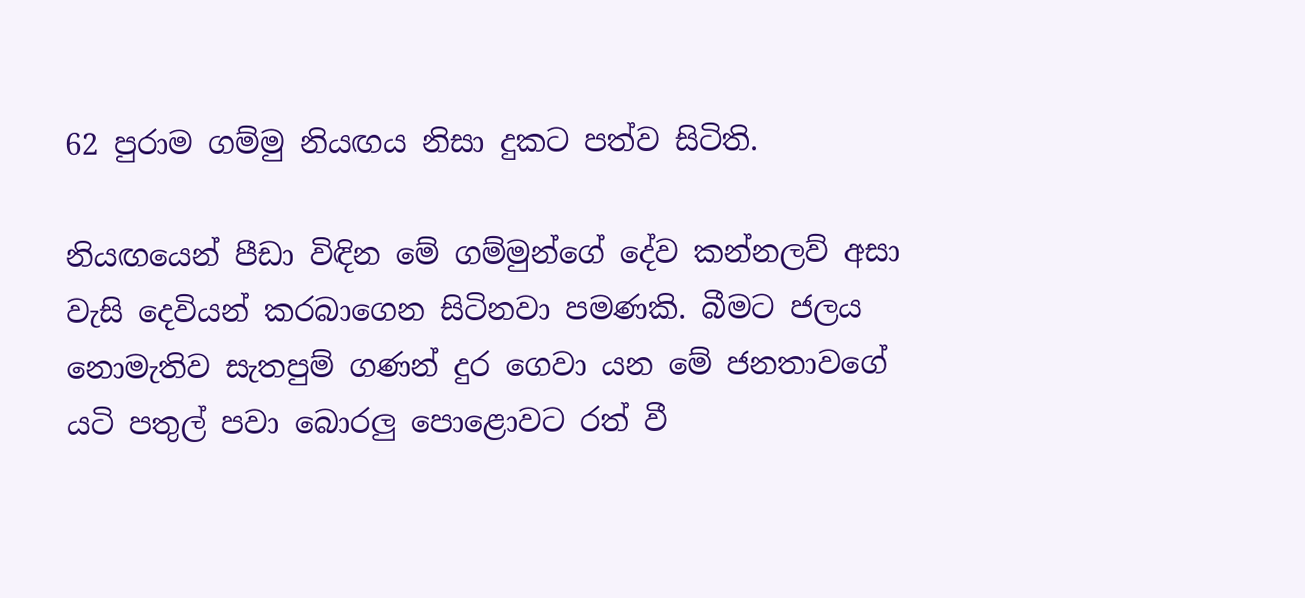62 පුරාම ගම්මු නියඟය නිසා දුකට පත්ව සිටිති.

නියඟයෙන් පීඩා විඳින මේ ගම්මුන්ගේ දේව කන්නලව් අසා වැසි දෙවියන් කරබාගෙන සිටිනවා පමණකි. බීමට ජලය නොමැතිව සැතපුම් ගණන් දුර ගෙවා යන මේ ජනතාවගේ යටි පතුල් පවා බොරලු පොළොවට රත් වී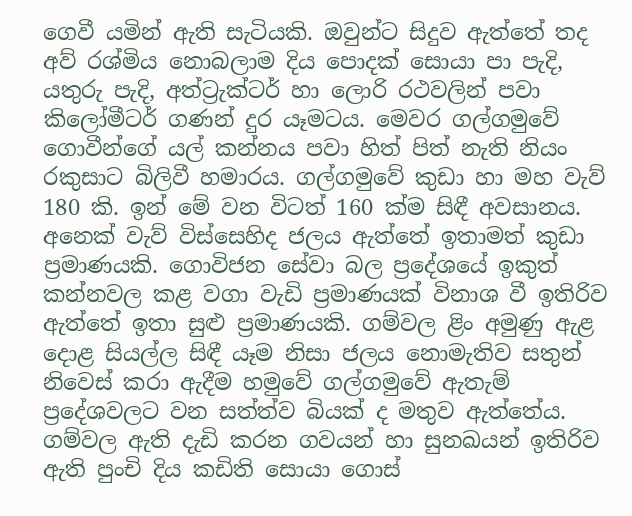ගෙවී යමින් ඇති සැටියකි. ඔවුන්ට සිදුව ඇත්තේ තද අව් රශ්මිය නොබලාම දිය පොදක් සොයා පා පැදි, යතුරු පැදි, අත්ට්‍රැක්ටර් හා ලොරි රථවලින් පවා කිලෝමීටර් ගණන් දුර යෑමටය. මෙවර ගල්ගමුවේ ගොවීන්ගේ යල් කන්නය පවා හිත් පිත් නැති නියං රකුසාට බිලිවී හමාරය. ගල්ගමුවේ කුඩා හා මහ වැව් 180 කි. ඉන් මේ වන විටත් 160 ක්ම සිඳී අවසානය. අනෙක් වැව් විස්සෙහිද ජලය ඇත්තේ ඉතාමත් කුඩා ප්‍රමාණයකි. ගොවිජන සේවා බල ප්‍රදේශයේ ඉකුත් කන්නවල කළ වගා වැඩි ප්‍රමාණයක් විනාශ වී ඉතිරිව ඇත්තේ ඉතා සුළු ප්‍රමාණයකි. ගම්වල ළිං අමුණු ඇළ දොළ සියල්ල සිඳී යෑම නිසා ජලය නොමැතිව සතුන් නිවෙස් කරා ඇදීම හමුවේ ගල්ගමුවේ ඇතැම් ප්‍රදේශවලට වන සත්ත්ව බියක් ද මතුව ඇත්තේය. ගම්වල ඇති දැඩි කරන ගවයන් හා සුනඛයන් ඉතිරිව ඇති පුංචි දිය කඩිති සොයා ගොස්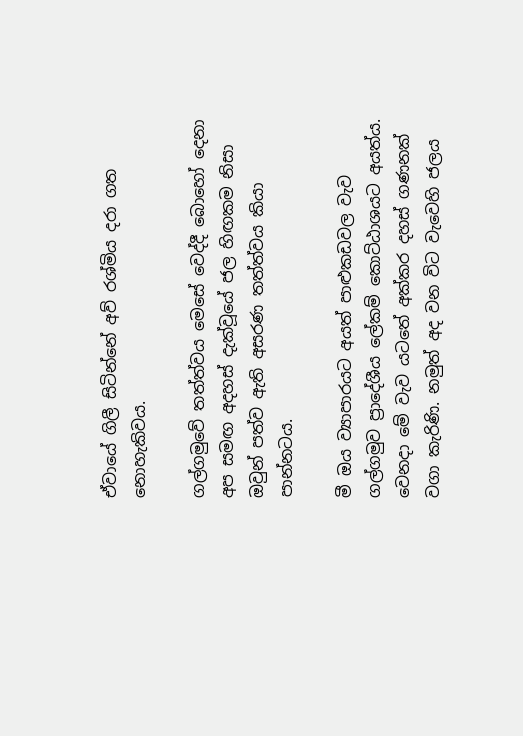ඒවායේ ගිලී සිටින්නේ අව් රශ්මිය දරා ගත නොහැකිවය.

ගල්ගමුවේ තත්ත්වය මෙසේ වෙද්දී බොහෝ දෙනා අප සමඟ අදහස් දැක්වූයේ ජල හිඟකම නිසා ඔවුන් පත්ව ඇති අසරණ තත්ත්වය කියා පාන්නටය.

මී ඔය ව්‍යාපාරයට අයත් පාළුකඩවල වැව ගල්ගමුව ප්‍රාදේශීය ‍ලේකම් කොට්ඨාශයට අයත්ය. වෙනදා මේ වැව යටතේ අක්කර දහස් ගණනක් වගා කැරිණි. නමුත් අද වන විට වැවෙහි ජලය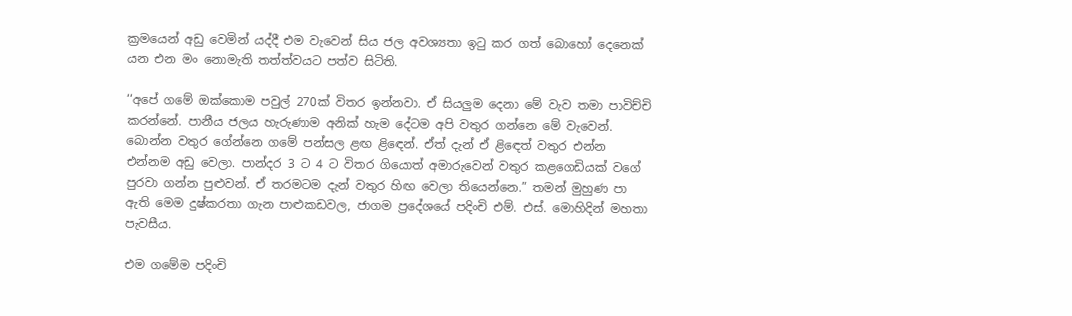ක්‍රමයෙන් අඩු‍ වෙමින් යද්දී එම වැවෙන් සිය ජල අවශ්‍යතා ඉටු කර ගත් බොහෝ දෙනෙක් යන එන මං නොමැති තත්ත්වයට පත්ව සිටිති.

‘‘අපේ ගමේ ඔක්කොම පවුල් 270ක් විතර ඉන්නවා. ඒ සියලුම දෙනා මේ වැව තමා පාවිච්චි කරන්නේ. පානීය ජලය හැරුණාම අනික් හැම දේටම අපි වතුර ගන්නෙ මේ වැවෙන්. බොන්න වතුර ගේන්නෙ ගමේ පන්සල ළඟ ළිඳෙන්. ඒත් දැන් ඒ ළිඳෙත් වතුර එන්න එන්නම අඩු වෙලා. පාන්දර 3 ට 4 ට විතර ගියොත් අමාරුවෙන් වතුර කළගෙඩියක් වගේ පුරවා ගන්න පුළුවන්. ඒ තරමටම දැන් වතුර හිඟ වෙලා තියෙන්නෙ.” තමන් මුහුණ පා ඇති මෙම දුෂ්කරතා ගැන පාළුකඩවල, ජාගම ප්‍රදේශයේ පදිංචි එම්. එස්. මොහිදින් මහතා පැවසීය.

එම ගමේම පදිංචි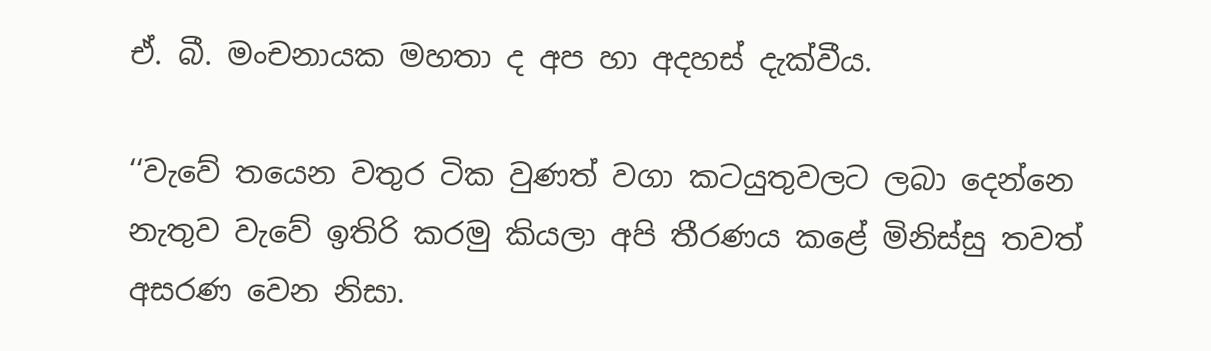ඒ. බී. මංචනායක මහතා ද අප හා අදහස් දැක්වීය.

‘‘වැවේ තයෙන වතුර ටික වුණත් වගා කටයුතුවලට ලබා දෙන්නෙ නැතුව වැවේ ඉතිරි කරමු කියලා අපි තීරණය කළේ මිනිස්සු තවත් අසරණ වෙන නිසා.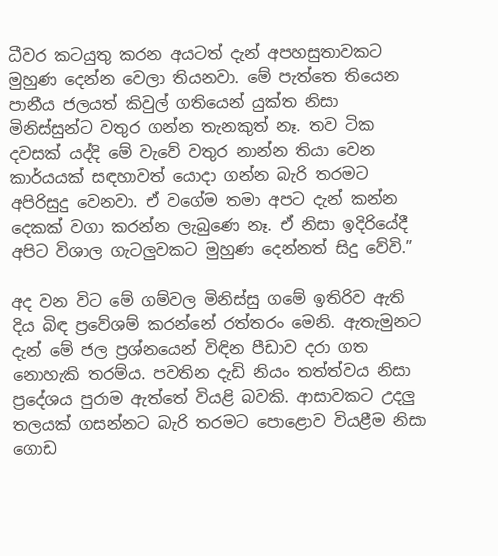ධීවර කටයුතු කරන අයටත් දැන් අපහසුතාවකට මුහුණ දෙන්න වෙලා තියනවා. මේ පැත්තෙ තියෙන පානීය ජලයත් කිවුල් ගතියෙන් යුක්ත නිසා මිනිස්සුන්ට වතුර ගන්න තැනකුත් නෑ. තව ටික දවසක් යද්දි මේ වැවේ වතුර නාන්න තියා වෙන කාර්යයක් සඳහාවත් යොදා ගන්න බැරි තරමට අපිරිසුදු වෙනවා. ඒ වගේම තමා අපට දැන් කන්න දෙකක් වගා කරන්න ලැබුණෙ නෑ. ඒ නිසා ඉදිරියේදී අපිට විශාල ගැටලුවකට මුහුණ දෙන්නත් සිදු වේවි.”

අද වන විට මේ ගම්වල මිනිස්සු ගමේ ඉතිරිව ඇති දිය බිඳ ප්‍රවේශම් කරන්නේ රත්තරං මෙනි. ඇතැමුනට දැන් මේ ජල ප්‍රශ්නයෙන් විඳින පීඩාව දරා ගත නොහැකි තරම්ය. පවතින දැඩි නියං තත්ත්වය නිසා ප්‍රදේශය පුරාම ඇත්තේ වියළි බවකි. ආසාවකට උදලු තලයක් ගසන්නට බැරි තරමට පොළොව වියළීම නිසා ගොඩ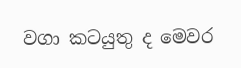වගා කටයුතු ද මෙවර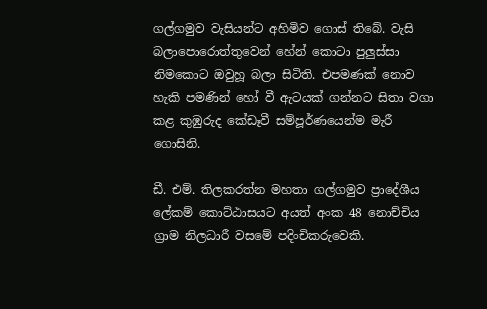ගල්ගමුව වැසියන්ට අහිමිව ගොස් තිබේ. වැසි බලාපොරොත්තුවෙන් හේන් කොටා පුලුස්සා නිමකොට ඔවුහූ බලා සිටිති. එපමණක් නොව හැකි පමණින් හෝ වී ඇටයක් ගන්නට සිතා වගා කළ කුඹුරුද කේඩෑවී සම්පූර්ණයෙන්ම මැරී ගොසිනි.

ඩී. එම්. තිලකරත්න මහතා ගල්ගමුව ප්‍රාදේශීය ලේකම් කොට්ඨාසයට අයත් අංක 48 නොච්චිය ග්‍රාම නිලධාරී වසමේ පදිංචිකරුවෙකි.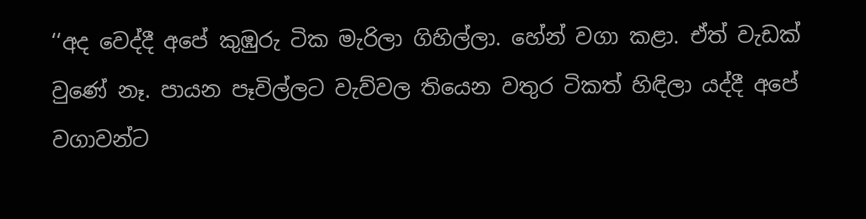‘‘අද වෙද්දී අපේ කුඹුරු ටික මැරිලා ගිහිල්ලා. හේන් වගා කළා. ඒත් වැඩක් වුණේ නෑ. පායන පෑවිල්ලට වැව්වල තියෙන වතුර ටිකත් හිඳිලා යද්දී අපේ වගාවන්ට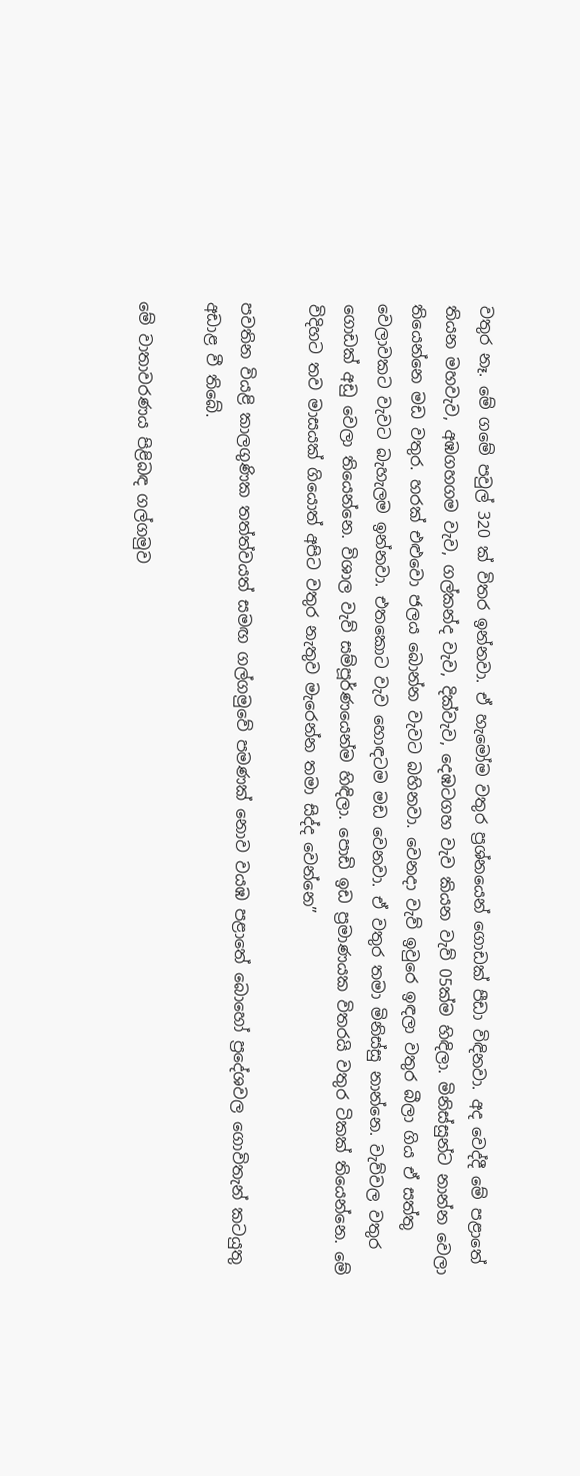වතුර නෑ. මේ ගමේ පවුල් 320 ක් විතර ඉන්නවා. ඒ හැමෝම වතුර ප්‍රශ්නයෙන් ගොඩක් පීඩා විඳිනවා. අද වෙද්දී මේ පළාතේ තියන මහවැව, අඹගහගම වැව, ගල්කන්ද වැව, දික්වැව, දෙඹටගහ වැව කියන වැව් 05ක්ම හිඳිලා. මිනිස්සුන්ට නාන්න වෙලා තියෙන්නෙ මඩ වතුර. හරක් එළුවො ජලය බොන්න වැවට බහිනවා. වෙනදා වැව් ඉවුරෙ ඉඳලා වතුර බීලා ගිය ඒ සත්තු වෙලාවකට වැවට බැහැලම ඉන්නවා. එතකොට වැව හොඳටම මඩ වෙනවා. ඒ වතුර තමා මිනිස්සු නාන්නෙ. වැව්වල වතුර ගොඩක් අඩු වෙලා තියෙන්නෙ. විශාල වැව් සම්පූර්ණයෙන්ම හිඳිලා. පොඩි ඉඩ ප්‍රමාණයක විතරයි වතුර ටිකක් තියෙන්නෙ. මේ විදිහට තව මාසයක් ගියොත් අපිට වතුර නැතුව මැරෙන්න තමා සිද්ද වෙන්නෙ”

පවතින වියළි කාලගුණික තත්ත්වයත් සමඟ ගල්ගමුවේ පමණක් නොව වයඹ පළාතේ බොහෝ ප්‍රදේශවල ගොවිතැන් කටයුතු අඩාළ වී තිබේ.

මේ වාතාවරණය පිළිබඳ ගල්ගමුව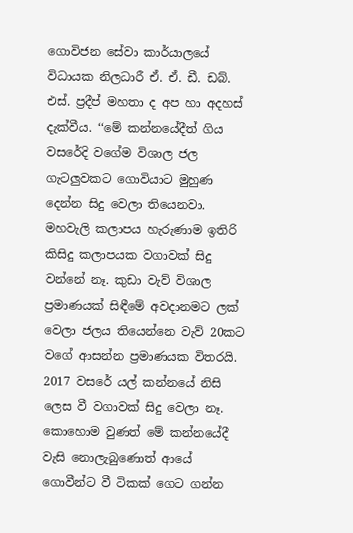ගොවිජන සේවා කාර්යාලයේ විධායක නිලධාරී ඒ. ඒ. ඩී. ඩබ්. එස්. ප්‍රදීප් මහතා ද අප හා අදහස් දැක්වීය. ‘‘මේ කන්නයේදීත් ගිය වසරේදි වගේම විශාල ජල ගැටලුවකට ගොවියාට මුහුණ දෙන්න සිදු වෙලා තියෙනවා. මහවැලි කලාපය හැරුණාම ඉතිරි කිසිදු කලාපයක වගාවක් සිදු වන්නේ නෑ. කුඩා වැව් විශාල ප්‍රමාණයක් සිඳීමේ අවදානමට ලක් වෙලා ජලය තියෙන්නෙ වැව් 20කට වගේ ආසන්න ප්‍රමාණයක විතරයි. 2017 වසරේ යල් කන්නයේ නිසි ලෙස වී වගාවක් සිදු වෙලා නෑ. කොහොම වුණත් මේ කන්නයේදී වැසි නොලැබුණොත් ආයේ ගොවීන්ට වී ටිකක් ගෙට ගන්න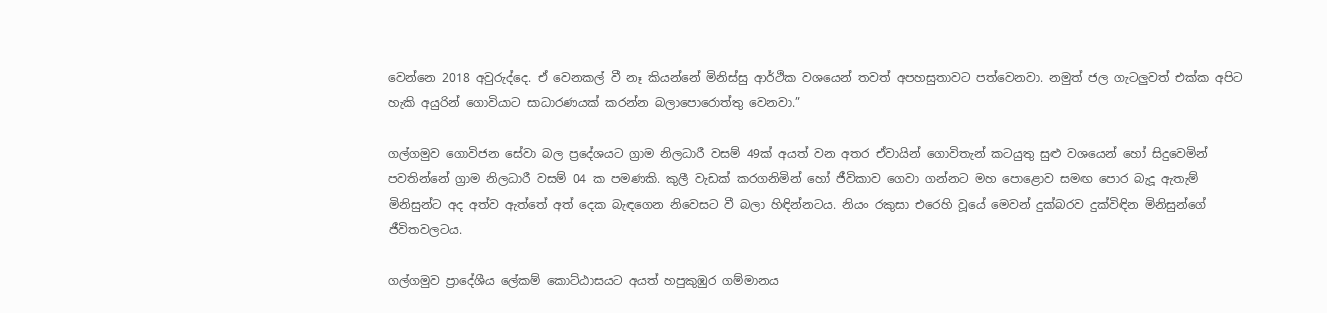වෙන්නෙ 2018 අවුරුද්දෙ. ඒ වෙනකල් වී නෑ කියන්නේ මිනිස්සු ආර්ථික වශයෙන් තවත් අපහසුතාවට පත්වෙනවා. නමුත් ජල ගැටලුවත් එක්ක අපිට හැකි අයුරින් ගොවියාට සාධාරණයක් කරන්න බලාපොරොත්තු වෙනවා.”

ගල්ගමුව ගොවිජන සේවා බල ප්‍රදේශයට ග්‍රාම නිලධාරී වසම් 49ක් අයත් වන අතර ඒවායින් ගොවිතැන් කටයුතු සුළු වශයෙන් හෝ සිදුවෙමින් පවතින්නේ ග්‍රාම නිලධාරී වසම් 04 ක පමණකි. කුලී වැඩක් කරගනිමින් හෝ ජීවිකාව ගෙවා ගන්නට මහ පොළොව සමඟ පොර බැදූ ඇතැම් මිනිසුන්ට අද අත්ව ඇත්තේ අත් දෙක බැඳගෙන නිවෙසට වී බලා හිඳින්නටය. නියං රකුසා එරෙහි වූයේ මෙවන් දුක්බරව දුක්විඳින මිනිසුන්ගේ ජීවිතවලටය.

ගල්ගමුව ප්‍රාදේශීය ලේකම් කොට්ඨාසයට අයත් හපුකුඹුර ගම්මානය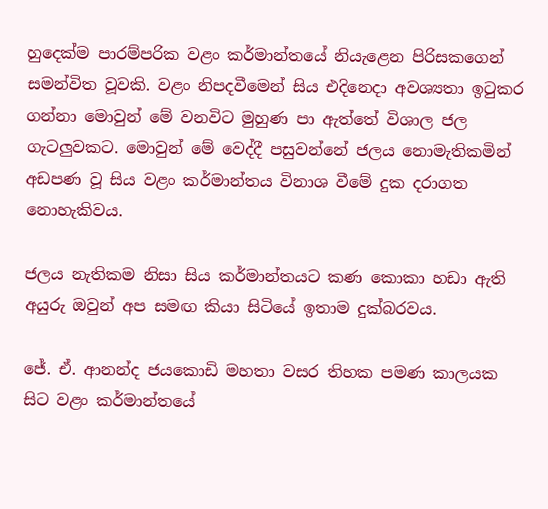හුදෙක්ම පාරම්පරික වළං කර්මාන්තයේ නියැළෙන පිරිසකගෙන් සමන්විත වූවකි. වළං නිපදවීමෙන් සිය එදිනෙදා අවශ්‍යතා ඉටුකර ගන්නා මොවුන් මේ වනවිට මුහුණ පා ඇත්තේ විශාල ජල ගැටලුවකට. මොවුන් මේ වෙද්දී පසුවන්නේ ජලය නොමැතිකමින් අඩපණ වූ සිය වළං කර්මාන්තය විනාශ වීමේ දුක දරාගත නොහැකිවය.

ජලය නැතිකම නිසා සිය කර්මාන්තයට කණ කොකා හඩා ඇති අයුරු ඔවුන් අප සමඟ කියා සිටියේ ඉතාම දුක්බරවය.

ජේ. ඒ. ආනන්ද ජයකොඩි මහතා වසර තිහක පමණ කාලයක සිට වළං කර්මාන්තයේ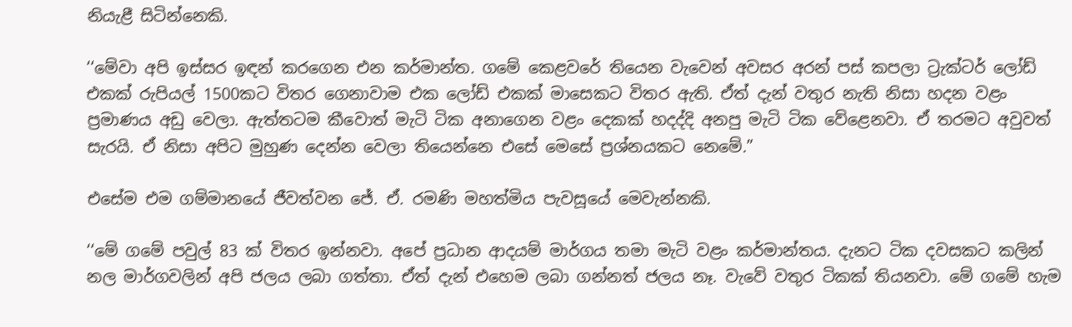නියැළී සිටින්නෙකි.

‘‘මේවා අපි ඉස්සර ඉඳන් කරගෙන එන කර්මාන්ත. ගමේ කෙළවරේ තියෙන වැවෙන් අවසර අරන් පස් කපලා ට්‍රැක්ටර් ලෝඩ් එකක් රුපියල් 1500කට විතර ගෙනාවාම එක ලෝඩ් එකක් මාසෙකට විතර ඇති. ඒත් දැන් වතුර නැති නිසා හදන වළං ප්‍රමාණය අඩු වෙලා. ඇත්තටම කීවොත් මැටි ටික අනාගෙන වළං දෙකක් හදද්දි අනපු මැටි ටික වේළෙනවා. ඒ තරමට අවුවත් සැරයි. ඒ නිසා අපිට මුහුණ දෙන්න වෙලා තියෙන්නෙ එසේ මෙසේ ප්‍රශ්නයකට නෙමේ.”

එසේම එම ගම්මානයේ ජීවත්වන ජේ. ඒ. රමණි මහත්මිය පැවසූයේ මෙවැන්නකි.

‘‘මේ ගමේ පවුල් 83 ක් විතර ඉන්නවා. අපේ ප්‍රධාන ආදයම් මාර්ගය තමා මැටි වළං කර්මාන්තය. දැනට ටික දවසකට කලින් නල මාර්ගවලින් අපි ජලය ලබා ගත්තා. ඒත් දැන් එහෙම ලබා ගන්නත් ජලය නෑ. වැවේ වතුර ටිකක් තියනවා. මේ ගමේ හැම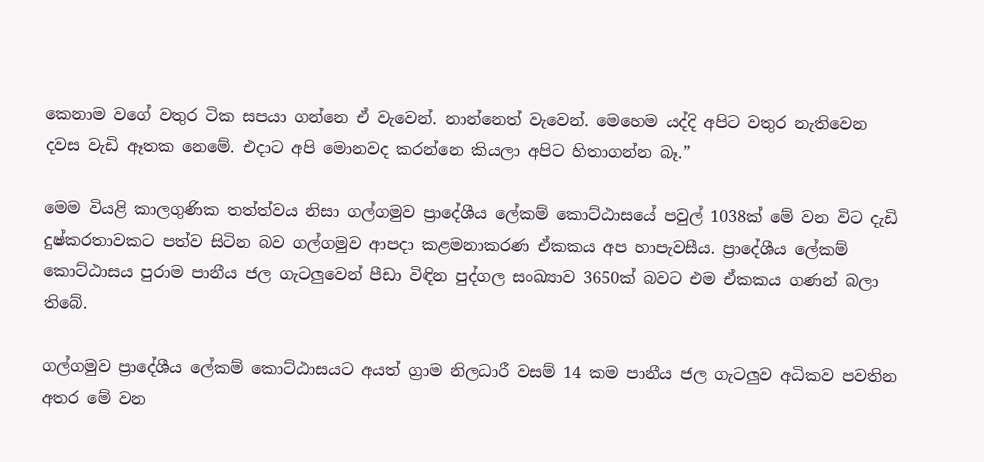කෙනාම වගේ වතුර ටික සපයා ගන්නෙ ඒ වැවෙන්. නාන්නෙත් වැවෙන්. මෙහෙම යද්දි අපිට වතුර නැතිවෙන දවස වැඩි ඈතක නෙමේ. එදාට අපි මොනවද කරන්නෙ කියලා අපිට හිතාගන්න බෑ.”

මෙම වියළි කාලගුණික තත්ත්වය නිසා ගල්ගමුව ප්‍රාදේශීය ලේකම් කොට්ඨාසයේ පවුල් 1038ක් මේ වන විට දැඩි දුෂ්කරතාවකට පත්ව සිටින බව ගල්ගමුව ආපදා කළමනාකරණ ඒකකය අප හාපැවසීය. ප්‍රාදේශීය ලේකම් කොට්ඨාසය පුරාම පානීය ජල ගැටලුවෙන් පීඩා විඳින පුද්ගල සංඛ්‍යාව 3650ක් බවට එම ඒකකය ගණන් බලා තිබේ.

ගල්ගමුව ප්‍රාදේශීය ලේකම් කොට්ඨාසයට අයත් ග්‍රාම නිලධාරී වසම් 14 කම පානීය ජල ගැටලුව අධිකව පවතින අතර මේ වන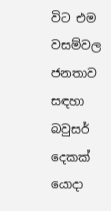විට එම වසම්වල ජනතාව සඳහා බවුසර් දෙකක් යොදා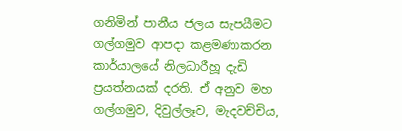ගනිමින් පානීය ජලය සැපයීමට ගල්ගමුව ආපදා කළමණාකරන කාර්යාලයේ නිලධාරීහූ දැඩි ප්‍රයත්නයක් දරති. ඒ අනුව මහ ගල්ගමුව, දිවුල්ලෑව, මැදවච්චිය,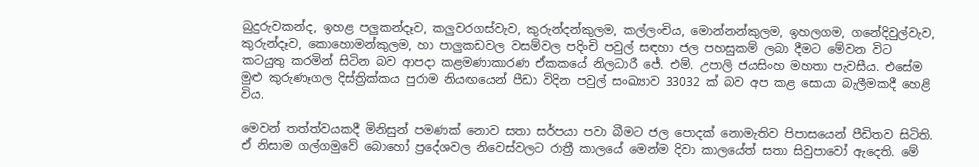බුදුරුවකන්ද, ඉහළ පලුකන්දෑව, කලුවරගස්වැව, කුරුන්දන්කුලම, කල්ලංචිය, මොන්නන්කුලම, ඉහලගම, ගනේදිවුල්වැව, කුරුන්දෑව, කොහොමන්කුලම, හා පාලුකඩවල වසම්වල පදිංචි පවුල් සඳහා ජල පහසුකම් ලබා දීමට මේවන විට කටයුතු කරමින් සිටින බව ආපදා කළමණාකාරණ ඒකකයේ නිලධාරී ජේ. එම්. උපාලි ජයසිංහ මහතා පැවසීය. එසේම මුළු කුරුණෑගල දිස්ත්‍රික්කය පුරාම නියඟයෙන් පීඩා විදින පවුල් සංඛ්‍යාව 33032 ක් බව අප කළ සොයා බැලීමකදී හෙළි විය.

මෙවන් තත්ත්වයකදී මිනිසුන් පමණක් නොව සතා සර්පයා පවා බීමට ජල පොදක් නොමැතිව පිපාසයෙන් පීඩිතව සිටිති. ඒ නිසාම ගල්ගමුවේ බොහෝ ප්‍රදේශවල නිවෙස්වලට රාත්‍රී කාලයේ මෙන්ම දිවා කාලයේත් සතා සිවුපාවෝ ඇදෙති. මේ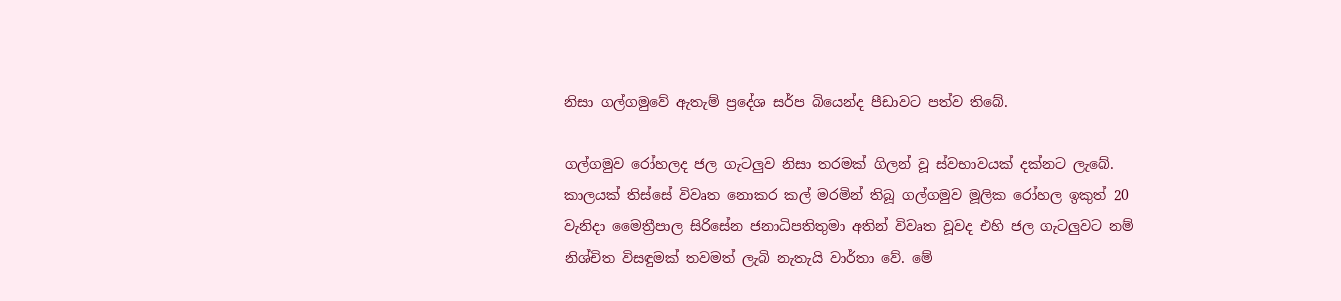නිසා ගල්ගමුවේ ඇතැම් ප්‍රදේශ සර්ප බියෙන්ද පීඩාවට පත්ව තිබේ.

ගල්ගමුව රෝහලද ජල ගැටලුව නිසා තරමක් ගිලන් වූ ස්වභාවයක් දක්නට ලැබේ. කාලයක් තිස්සේ විවෘත නොකර කල් මරමින් තිබූ ගල්ගමුව මූලික රෝහල ඉකුත් 20 වැනිදා මෛත්‍රීපාල සිරිසේන ජනාධිපතිතුමා අතින් විවෘත වූවද එහි ජල ගැටලුවට නම් නිශ්චිත විසඳුමක් තවමත් ලැබි නැතැයි වාර්තා වේ. මේ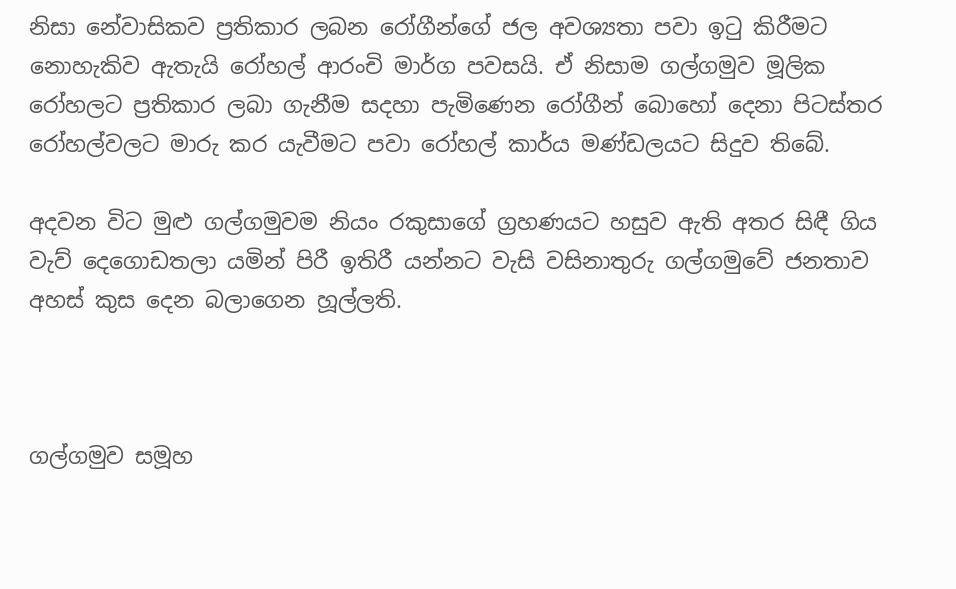නිසා නේවාසිකව ප්‍රතිකාර ලබන රෝගීන්ගේ ජල අවශ්‍යතා පවා ඉටු කිරීමට නොහැකිව ඇතැයි රෝහල් ආරංචි මාර්ග පවසයි. ඒ නිසාම ගල්ගමුව මූලික රෝහලට ප්‍රතිකාර ලබා ගැනීම සදහා පැමිණෙන රෝගීන් බොහෝ දෙනා පිටස්තර රෝහල්වලට මාරු කර යැවීමට පවා රෝහල් කාර්ය මණ්ඩලයට සිදුව තිබේ.

අදවන විට මුළු ගල්ගමුවම නියං රකුසාගේ ග්‍රහණයට හසුව ඇති අතර සිඳී ගිය වැව් දෙගොඩතලා යමින් පිරී ඉතිරී යන්නට වැසි වසිනාතුරු ගල්ගමුවේ ජනතාව අහස් කුස දෙන බලාගෙන හූල්ලති.



ගල්ගමුව සමූහ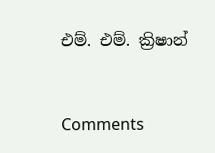එම්. එම්. ක්‍රිෂාන්



Comments